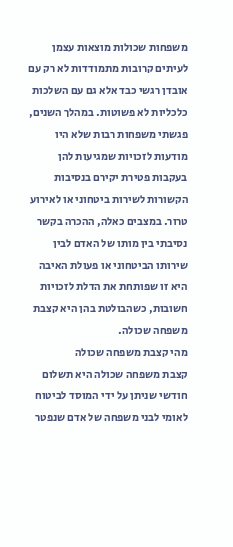משפחות שכולות מוצאות עצמן לעיתים קרובות מתמודדות לא רק עם אובדן רגשי כבד אלא גם עם השלכות כלכליות לא פשוטות. במהלך השנים, פגשתי משפחות רבות שלא היו מודעות לזכויות שמגיעות להן בעקבות פטירת יקירם בנסיבות הקשורות לשירות ביטחוני או לאירוע טרור. במצבים כאלה, ההכרה בקשר נסיבתי בין מותו של האדם לבין שירותו הביטחוני או פעולת האיבה היא זו שפותחת את הדלת לזכויות חשובות, כשהבולטת בהן היא קצבת משפחה שכולה.
מהי קצבת משפחה שכולה
קצבת משפחה שכולה היא תשלום חודשי שניתן על ידי המוסד לביטוח לאומי לבני משפחה של אדם שנפטר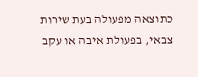כתוצאה מפעולה בעת שירות צבאי, בפעולת איבה או עקב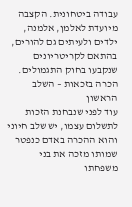עבודה ביטחונית. הקצבה מיועדת לאלמן, אלמנה, ילדים ולעיתים גם להורים, בהתאם לקריטריונים שנקבעו בחוק התגמולים.
הכרה בזכאות – השלב הראשון
עוד לפני שנבחנת הזכות לתשלום עצמו, יש שלב חיוני והוא ההכרה באדם כנפטר שמותו מזכה את בני משפחתו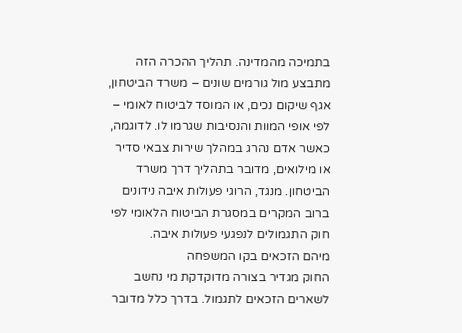בתמיכה מהמדינה. תהליך ההכרה הזה מתבצע מול גורמים שונים – משרד הביטחון, אגף שיקום נכים, או המוסד לביטוח לאומי – לפי אופי המוות והנסיבות שגרמו לו. לדוגמה, כאשר אדם נהרג במהלך שירות צבאי סדיר או מילואים, מדובר בתהליך דרך משרד הביטחון. מנגד, הרוגי פעולות איבה נידונים ברוב המקרים במסגרת הביטוח הלאומי לפי חוק התגמולים לנפגעי פעולות איבה.
מיהם הזכאים בקו המשפחה
החוק מגדיר בצורה מדוקדקת מי נחשב לשארים הזכאים לתגמול. בדרך כלל מדובר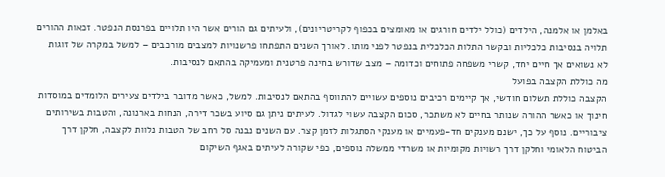באלמן או אלמנה, הילדים (כולל ילדים חורגים או מאומצים בכפוף לקריטריונים), ולעיתים גם הורים אשר היו תלויים בפרנסת הנפטר. זכאות ההורים תלויה בנסיבות כלכליות ובקשר התלות הכלכלית בנפטר לפני מותו. לאורך השנים התפתחו פרשנויות למצבים מורכבים – למשל במקרה של זוגות לא נשואים אך חיים יחד, קשרי משפחה פתוחים וכדומה – מצב שדורש בחינה פרטנית ומעמיקה בהתאם לנסיבות.
מה כוללת הקצבה בפועל
הקצבה כוללת תשלום חודשי, אך קיימים רכיבים נוספים עשויים להתווסף בהתאם לנסיבות. למשל, כאשר מדובר בילדים צעירים הלומדים במוסדות חינוך או כאשר ההורה שנותר בחיים לא משתכר, סכום הקצבה עשוי לגדול. לעיתים ניתן גם סיוע בשכר דירה, הנחות בארנונה, והטבות בשירותים ציבוריים. נוסף על כך, ישנם מענקים חד-פעמיים או מענקי הסתגלות לזמן קצר. עם השנים נבנה סל רחב של הטבות נלוות לקצבה, חלקן דרך הביטוח הלאומי וחלקן דרך רשויות מקומיות או משרדי ממשלה נוספים, כפי שקורה לעיתים באגף השיקום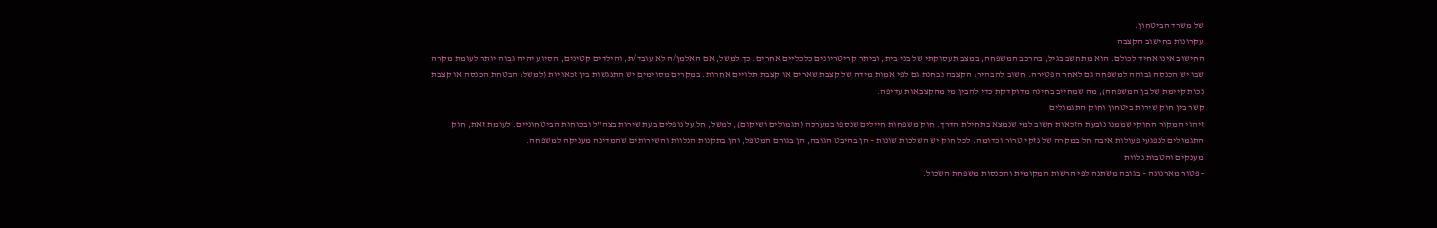של משרד הביטחון.
עקרונות בחישוב הקצבה
החישוב אינו אחיד לכולם. הוא מתחשב בגיל, בהרכב המשפחה, במצב תעסוקתי של בני בית, וביתר קריטריונים כלכליים אחרים. כך למשל, אם האלמן/ה לא עובד/ת, והילדים קטינים, הסיוע יהיה גבוה יותר לעומת מקרה שבו יש הכנסה גבוהה למשפחה גם לאחר הפטירה. חשוב להבהיר: הקצבה נבחנת גם לפי אמות מידה של קצבת שארים או קצבת תלויים אחרות. במקרים מסוימים יש התנגשות בין זכאויות (למשל: הבטחת הכנסה או קצבת נכות קיימת של בן המשפחה), מה שמחייב בחינה מדוקדקת כדי להבין מי מהקצבאות עדיפה.
קשר בין חוק שירות ביטחון וחוק התגמולים
זיהוי המקור החוקי שממנו נובעת הזכאות חשוב למי שנמצא בתחילת הדרך. חוק משפחות חיילים שנספו במערכה (תגמולים ושיקום), למשל, חל על נופלים בעת שירות בצה"ל ובכוחות הביטחוניים. לעומת זאת, חוק התגמולים לנפגעי פעולות איבה חל במקרה של נזקי טרור וכדומה. לכל חוק יש השלכות שונות – הן בהיבט הגובה, הן בגורם המטפל, והן בתקנות הנלוות והשירותים שהמדינה מעניקה למשפחה.
מענקים והטבות נלוות
- פטור מארנונה – בגובה משתנה לפי הרשות המקומית והכנסות משפחת השכול.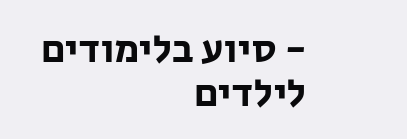- סיוע בלימודים לילדים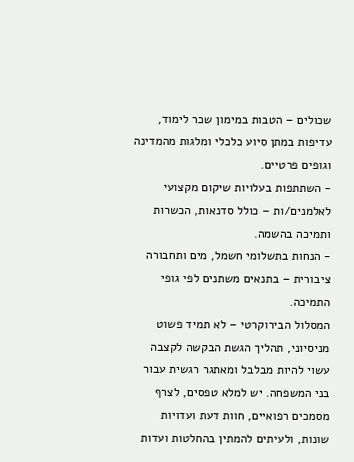שכולים – הטבות במימון שכר לימוד, עדיפות במתן סיוע כלכלי ומלגות מהמדינה וגופים פרטיים.
- השתתפות בעלויות שיקום מקצועי לאלמנים/ות – כולל סדנאות, הכשרות ותמיכה בהשמה.
- הנחות בתשלומי חשמל, מים ותחבורה ציבורית – בתנאים משתנים לפי גופי התמיכה.
המסלול הבירוקרטי – לא תמיד פשוט
מניסיוני, תהליך הגשת הבקשה לקצבה עשוי להיות מבלבל ומאתגר רגשית עבור בני המשפחה. יש למלא טפסים, לצרף מסמכים רפואיים, חוות דעת ועדויות שונות, ולעיתים להמתין בהחלטות ועדות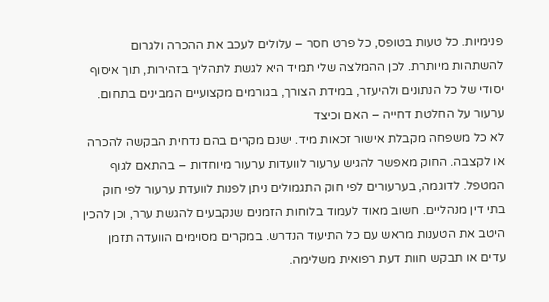פנימיות. כל טעות בטופס, כל פרט חסר – עלולים לעכב את ההכרה ולגרום להשתהות מיותרת. לכן ההמלצה שלי תמיד היא לגשת לתהליך בזהירות, תוך איסוף יסודי של כל הנתונים ולהיעזר, במידת הצורך, בגורמים מקצועיים המבינים בתחום.
ערעור על החלטת דחייה – האם וכיצד
לא כל משפחה מקבלת אישור זכאות מיד. ישנם מקרים בהם נדחית הבקשה להכרה או לקצבה. החוק מאפשר להגיש ערעור לוועדות ערעור מיוחדות – בהתאם לגוף המטפל. לדוגמה, בערעורים לפי חוק התגמולים ניתן לפנות לוועדת ערעור לפי חוק בתי דין מנהליים. חשוב מאוד לעמוד בלוחות הזמנים שנקבעים להגשת ערר, וכן להכין היטב את הטענות מראש עם כל התיעוד הנדרש. במקרים מסוימים הוועדה תזמן עדים או תבקש חוות דעת רפואית משלימה.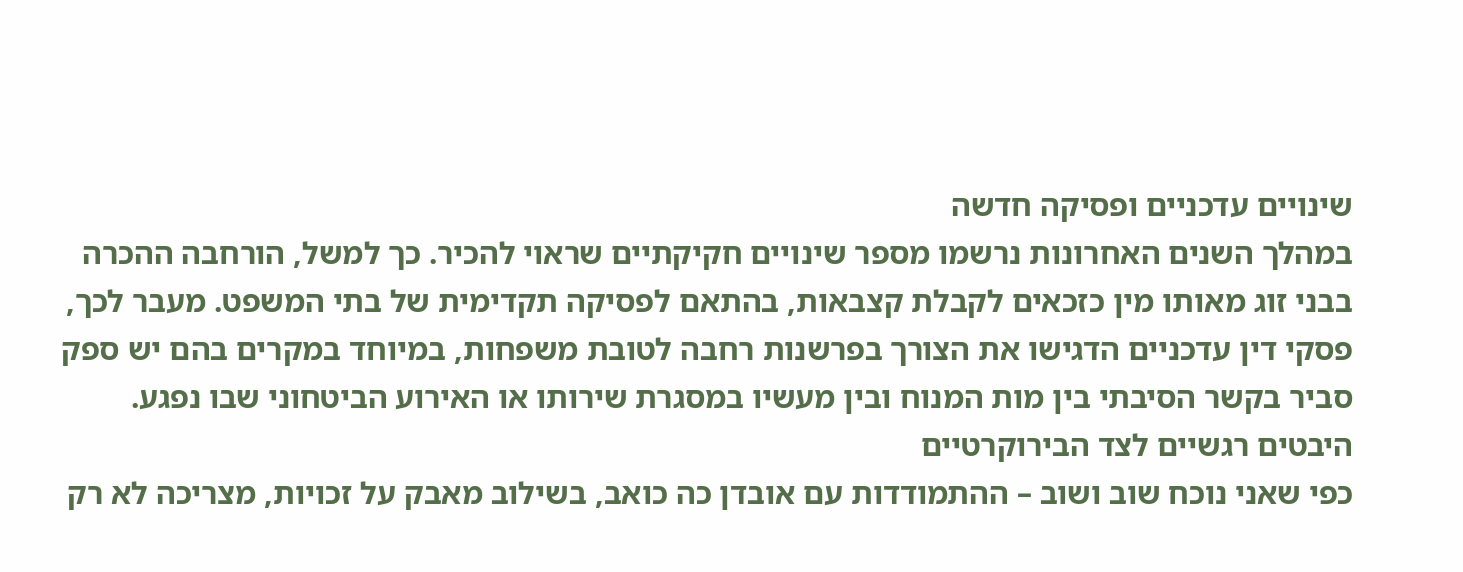שינויים עדכניים ופסיקה חדשה
במהלך השנים האחרונות נרשמו מספר שינויים חקיקתיים שראוי להכיר. כך למשל, הורחבה ההכרה בבני זוג מאותו מין כזכאים לקבלת קצבאות, בהתאם לפסיקה תקדימית של בתי המשפט. מעבר לכך, פסקי דין עדכניים הדגישו את הצורך בפרשנות רחבה לטובת משפחות, במיוחד במקרים בהם יש ספק סביר בקשר הסיבתי בין מות המנוח ובין מעשיו במסגרת שירותו או האירוע הביטחוני שבו נפגע.
היבטים רגשיים לצד הבירוקרטיים
כפי שאני נוכח שוב ושוב – ההתמודדות עם אובדן כה כואב, בשילוב מאבק על זכויות, מצריכה לא רק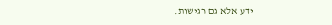ידע אלא גם רגישות.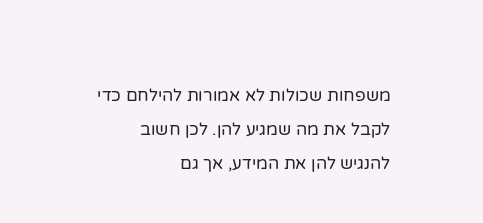משפחות שכולות לא אמורות להילחם כדי לקבל את מה שמגיע להן. לכן חשוב להנגיש להן את המידע, אך גם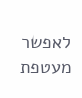לאפשר מעטפת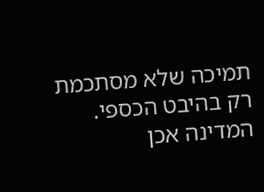תמיכה שלא מסתכמת רק בהיבט הכספי. המדינה אכן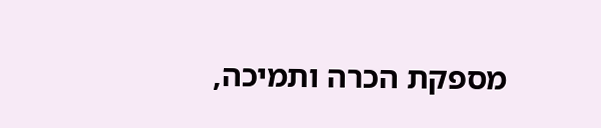מספקת הכרה ותמיכה,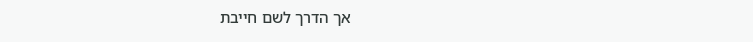אך הדרך לשם חייבת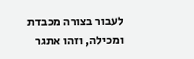לעבור בצורה מכבדת ומכילה, וזהו אתגר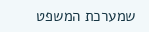שמערכת המשפט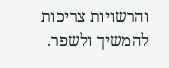והרשויות צריכות להמשיך ולשפר.